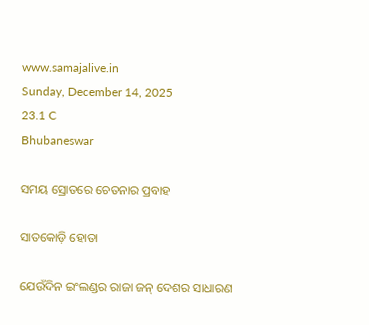www.samajalive.in
Sunday, December 14, 2025
23.1 C
Bhubaneswar

ସମୟ ସ୍ରୋତରେ ଚେତନାର ପ୍ରବାହ

ସାତକୋଡ଼ି ହୋତା

ଯେଉଁଦିନ ଇଂଲଣ୍ଡର ରାଜା ଜନ୍‌ ଦେଶର ସାଧାରଣ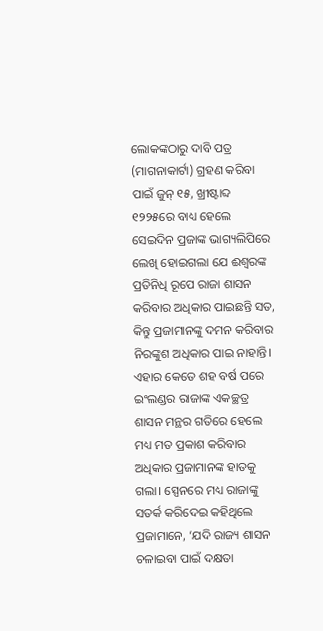ଲୋକଙ୍କଠାରୁ ଦାବି ପତ୍ର (ମାଗନାକାର୍ଟା) ଗ୍ରହଣ କରିବା ପାଇଁ ଜୁନ୍‌ ୧୫, ଖ୍ରୀଷ୍ଟାବ୍ଦ ୧୨୨୫ରେ ବାଧ୍ୟ ହେଲେ ସେଇଦିନ ପ୍ରଜାଙ୍କ ଭାଗ୍ୟଲିପିରେ ଲେଖି ହୋଇଗଲା ଯେ ଈଶ୍ବରଙ୍କ ପ୍ରତିନିଧି ରୂପେ ରାଜା ଶାସନ କରିବାର ଅଧିକାର ପାଇଛନ୍ତି ସତ, କିନ୍ତୁ ପ୍ରଜାମାନଙ୍କୁ ଦମନ କରିବାର ନିରଙ୍କୁଶ ଅଧିକାର ପାଇ ନାହାନ୍ତି। ଏହାର କେତେ ଶହ ବର୍ଷ ପରେ ଇଂଲଣ୍ଡର ରାଜାଙ୍କ ଏକଚ୍ଛତ୍ର ଶାସନ ମନ୍ଥର ଗତିରେ ହେଲେ ମଧ୍ୟ ମତ ପ୍ରକାଶ କରିବାର ଅଧିକାର ପ୍ରଜାମାନଙ୍କ ହାତକୁ ଗଲା। ସ୍ପେନରେ ମଧ୍ୟ ରାଜାଙ୍କୁ ସତର୍କ କରିଦେଇ କହିଥିଲେ ପ୍ରଜାମାନେ, ‘ଯଦି ରାଜ୍ୟ ଶାସନ ଚଳାଇବା ପାଇଁ ଦକ୍ଷତା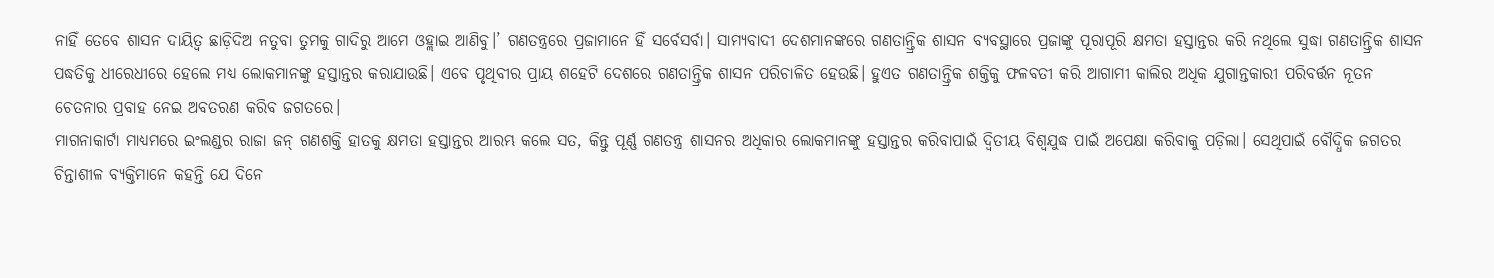ନାହିଁ ତେବେ ଶାସନ ଦାୟିତ୍ବ ଛାଡ଼ିଦିଅ ନତୁବା ତୁମକୁ ଗାଦିରୁ ଆମେ ଓହ୍ଲାଇ ଆଣିବୁ।’ ଗଣତନ୍ତ୍ରରେ ପ୍ରଜାମାନେ ହିଁ ସର୍ବେସର୍ବା। ସାମ୍ୟବାଦୀ ଦେଶମାନଙ୍କରେ ଗଣତାନ୍ତ୍ରିକ ଶାସନ ବ୍ୟବସ୍ଥାରେ ପ୍ରଜାଙ୍କୁ ପୂରାପୂରି କ୍ଷମତା ହସ୍ତାନ୍ତର କରି ନଥିଲେ ସୁଦ୍ଧା ଗଣତାନ୍ତ୍ରିକ ଶାସନ ପଦ୍ଧତିକୁ ଧୀରେଧୀରେ ହେଲେ ମଧ୍ୟ ଲୋକମାନଙ୍କୁ ହସ୍ତାନ୍ତର କରାଯାଉଛି। ଏବେ ପୃଥିବୀର ପ୍ରାୟ ଶହେଟି ଦେଶରେ ଗଣତାନ୍ତ୍ରିକ ଶାସନ ପରିଚାଳିତ ହେଉଛି। ହୁଏତ ଗଣତାନ୍ତ୍ରିକ ଶକ୍ତିକୁ ଫଳବତୀ କରି ଆଗାମୀ କାଲିର ଅଧିକ ଯୁଗାନ୍ତକାରୀ ପରିବର୍ତ୍ତନ ନୂତନ ଚେତନାର ପ୍ରବାହ ନେଇ ଅବତରଣ କରିବ ଜଗତରେ।
ମାଗନାକାର୍ଟା ମାଧ୍ୟମରେ ଇଂଲଣ୍ଡର ରାଜା ଜନ୍‌ ଗଣଶକ୍ତି ହାତକୁ କ୍ଷମତା ହସ୍ତାନ୍ତର ଆରମ୍ଭ କଲେ ସତ, କିନ୍ତୁ ପୂର୍ଣ୍ଣ ଗଣତନ୍ତ୍ର ଶାସନର ଅଧିକାର ଲୋକମାନଙ୍କୁ ହସ୍ତାନ୍ତର କରିବାପାଇଁ ଦ୍ବିତୀୟ ବିଶ୍ବଯୁଦ୍ଧ ପାଇଁ ଅପେକ୍ଷା କରିବାକୁ ପଡ଼ିଲା। ସେଥିପାଇଁ ବୌଦ୍ଧିକ ଜଗତର ଚିନ୍ତାଶୀଳ ବ୍ୟକ୍ତିମାନେ କହନ୍ତି ଯେ ଦିନେ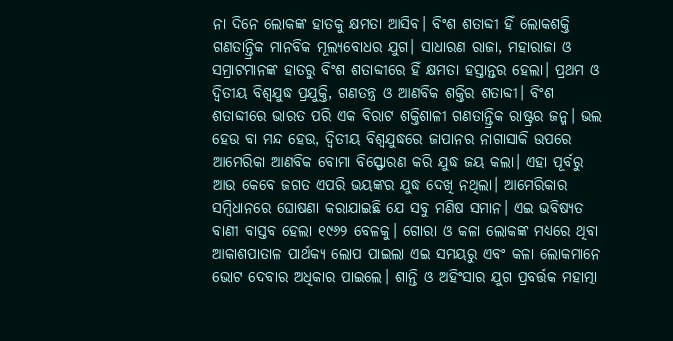ନା ଦିନେ ଲୋକଙ୍କ ହାତକୁ କ୍ଷମତା ଆସିବ। ବିଂଶ ଶତାବ୍ଦୀ ହିଁ ଲୋକଶକ୍ତି ଗଣତାନ୍ତ୍ରିକ ମାନବିକ ମୂଲ୍ୟବୋଧର ଯୁଗ। ସାଧାରଣ ରାଜା, ମହାରାଜା ଓ ସମ୍ରାଟମାନଙ୍କ ହାତରୁ ବିଂଶ ଶତାବ୍ଦୀରେ ହିଁ କ୍ଷମତା ହସ୍ତାନ୍ତର ହେଲା। ପ୍ରଥମ ଓ ଦ୍ବିତୀୟ ବିଶ୍ବଯୁଦ୍ଧ ପ୍ରଯୁକ୍ତି, ଗଣତନ୍ତ୍ର ଓ ଆଣବିକ ଶକ୍ତିର ଶତାବ୍ଦୀ। ବିଂଶ ଶତାବ୍ଦୀରେ ଭାରତ ପରି ଏକ ବିରାଟ ଶକ୍ତିଶାଳୀ ଗଣତାନ୍ତ୍ରିକ ରାଷ୍ଟ୍ରର ଜନ୍ମ। ଭଲ ହେଉ ବା ମନ୍ଦ ହେଉ, ଦ୍ବିତୀୟ ବିଶ୍ବଯୁଦ୍ଧରେ ଜାପାନର ନାଗାସାକି ଉପରେ ଆମେରିକା ଆଣବିକ ବୋମା ବିସ୍ଫୋରଣ କରି ଯୁଦ୍ଧ ଜୟ କଲା। ଏହା ପୂର୍ବରୁ ଆଉ କେବେ ଜଗତ ଏପରି ଭୟଙ୍କର ଯୁଦ୍ଧ ଦେଖି ନଥିଲା। ଆମେରିକାର ସମ୍ବିଧାନରେ ଘୋଷଣା କରାଯାଇଛି ଯେ ସବୁ ମଣିଷ ସମାନ। ଏଇ ଭବିଷ୍ୟତ ବାଣୀ ବାସ୍ତବ ହେଲା ୧୯୬୨ ବେଳକୁ। ଗୋରା ଓ କଳା ଲୋକଙ୍କ ମଧ୍ୟରେ ଥିବା ଆକାଶପାତାଳ ପାର୍ଥକ୍ୟ ଲୋପ ପାଇଲା ଏଇ ସମୟରୁ ଏବଂ କଳା ଲୋକମାନେ ଭୋଟ ଦେବାର ଅଧିକାର ପାଇଲେ। ଶାନ୍ତି ଓ ଅହିଂସାର ଯୁଗ ପ୍ରବର୍ତ୍ତକ ମହାତ୍ମା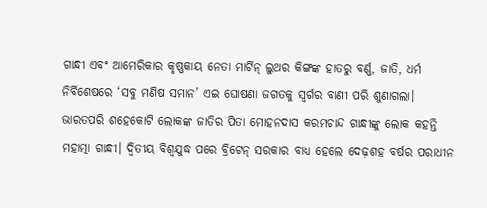ଗାନ୍ଧୀ ଏବଂ ଆମେରିକାର କୃଷ୍ଣକାୟ ନେତା ମାର୍ଟିନ୍‌ ଲୁଥର କିଙ୍ଗଙ୍କ ହାତରୁ ବର୍ଣ୍ଣ, ଜାତି, ଧର୍ମ ନିର୍ବିଶେଷରେ ‘ସବୁ ମଣିଷ ସମାନ’ ଏଇ ଘୋଷଣା ଜଗତକୁ ସ୍ବର୍ଗର ବାଣୀ ପରି ଶୁଣାଗଲା।
ଭାରତପରି ଶହେକୋଟି ଲୋକଙ୍କ ଜାତିର ପିତା ମୋହନଦାସ କରମଚାନ୍ଦ ଗାନ୍ଧୀଙ୍କୁ ଲୋକ କହନ୍ତି ମହାତ୍ମା ଗାନ୍ଧୀ। ଦ୍ବିତୀୟ ବିଶ୍ବଯୁଦ୍ଧ ପରେ ବ୍ରିଟେନ୍‌ ସରକାର ବାଧ୍ୟ ହେଲେ ଦେଢ଼ଶହ ବର୍ଷର ପରାଧୀନ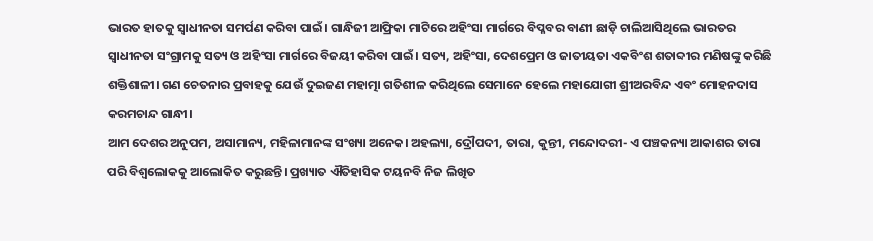ଭାରତ ହାତକୁ ସ୍ବାଧୀନତା ସମର୍ପଣ କରିବା ପାଇଁ। ଗାନ୍ଧିଜୀ ଆଫ୍ରିକା ମାଟିରେ ଅହିଂସା ମାର୍ଗରେ ବିପ୍ଳବର ବାଣୀ ଛାଡ଼ି ଚାଲିଆସିଥିଲେ ଭାରତର ସ୍ବାଧୀନତା ସଂଗ୍ରାମକୁ ସତ୍ୟ ଓ ଅହିଂସା ମାର୍ଗରେ ବିଜୟୀ କରିବା ପାଇଁ। ସତ୍ୟ, ଅହିଂସା, ଦେଶପ୍ରେମ ଓ ଜାତୀୟତା ଏକବିଂଶ ଶତାବ୍ଦୀର ମଣିଷଙ୍କୁ କରିଛି ଶକ୍ତିଶାଳୀ। ଗଣ ଚେତନାର ପ୍ରବାହକୁ ଯେଉଁ ଦୁଇଜଣ ମହାତ୍ମା ଗତିଶୀଳ କରିଥିଲେ ସେମାନେ ହେଲେ ମହାଯୋଗୀ ଶ୍ରୀଅରବିନ୍ଦ ଏବଂ ମୋହନଦାସ କରମଚାନ୍ଦ ଗାନ୍ଧୀ।
ଆମ ଦେଶର ଅନୁପମ, ଅସାମାନ୍ୟ, ମହିଳାମାନଙ୍କ ସଂଖ୍ୟା ଅନେକ। ଅହଲ୍ୟା, ଦ୍ରୌପଦୀ, ତାରା, କୁନ୍ତୀ, ମନ୍ଦୋଦରୀ- ଏ ପଞ୍ଚକନ୍ୟା ଆକାଶର ତାରା ପରି ବିଶ୍ବଲୋକକୁ ଆଲୋକିତ କରୁଛନ୍ତି। ପ୍ରଖ୍ୟାତ ଐତିହାସିକ ଟୟନବି ନିଜ ଲିଖିତ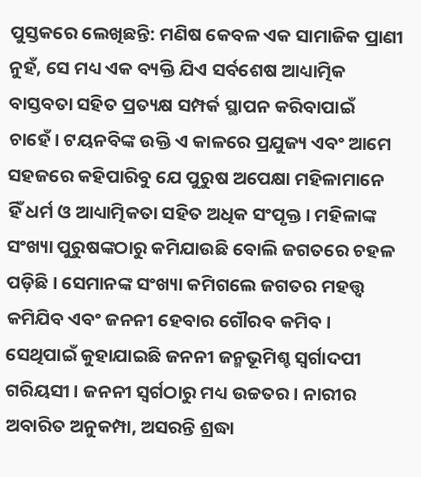ପୁସ୍ତକରେ ଲେଖିଛନ୍ତି: ମଣିଷ କେବଳ ଏକ ସାମାଜିକ ପ୍ରାଣୀ ନୁହଁ, ସେ ମଧ୍ୟ ଏକ ବ୍ୟକ୍ତି ଯିଏ ସର୍ବଶେଷ ଆଧ୍ୟାତ୍ମିକ ବାସ୍ତବତା ସହିତ ପ୍ର‌ତ୍ୟକ୍ଷ ସମ୍ପର୍କ ସ୍ଥାପନ କରିବାପାଇଁ ଚାହେଁ। ଟୟନବିଙ୍କ ଉକ୍ତି ଏ କାଳରେ ପ୍ରଯୁଜ୍ୟ ଏବଂ ଆମେ ସହଜରେ କହିପାରିବୁ ଯେ ପୁରୁଷ ଅପେକ୍ଷା ମହିଳାମାନେ ହିଁ ଧର୍ମ ଓ ଆଧ୍ୟାତ୍ମିକତା ସହିତ ଅଧିକ ସଂପୃକ୍ତ। ମହିଳାଙ୍କ ସଂଖ୍ୟା ପୁରୁଷଙ୍କଠାରୁ କମିଯାଉଛି ବୋଲି ଜଗତରେ ଚହଳ ପଡ଼ିଛି। ସେମାନଙ୍କ ସଂଖ୍ୟା କମିଗଲେ ଜଗତର ମହତ୍ତ୍ବ କମିଯିବ ଏବଂ ଜନନୀ ହେବାର ଗୌରବ କମିବ। ସେଥିପାଇଁ କୁହାଯାଇଛି ଜନନୀ ଜନ୍ମଭୂମିଶ୍ଚ ସ୍ବର୍ଗାଦପୀ ଗରିୟସୀ। ଜନନୀ ସ୍ବର୍ଗଠାରୁ ମଧ୍ୟ ଉଚ୍ଚତର। ନାରୀର ଅବାରିତ ଅନୁକମ୍ପା, ଅସରନ୍ତି ଶ୍ରଦ୍ଧା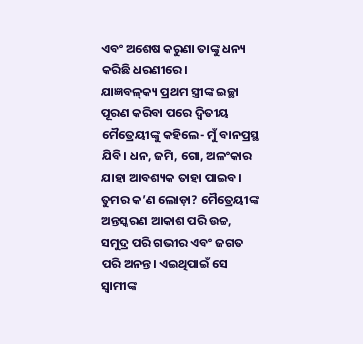ଏବଂ ଅଶେଷ କରୁଣା ତାଙ୍କୁ ଧନ୍ୟ କରିଛି ଧରଣୀରେ।
ଯାଜ୍ଞବଳ୍‌କ୍ୟ ପ୍ରଥମ ସ୍ତ୍ରୀଙ୍କ ଇଚ୍ଛା ପୂରଣ କରିବା ପରେ ଦ୍ବିତୀୟ ମୈତ୍ରେୟୀଙ୍କୁ କହିଲେ- ମୁଁ ବାନପ୍ରସ୍ଥ ଯିବି। ଧନ, ଜମି, ଗୋ, ଅଳଂକାର ଯାହା ଆବଶ୍ୟକ ତାହା ପାଇବ। ତୁମର କ’ଣ ଲୋଡ଼ା? ମୈତ୍ରେୟୀଙ୍କ ଅନ୍ତସ୍କରଣ ଆକାଶ ପରି ଉଚ୍ଚ, ସମୁଦ୍ର ପରି ଗଭୀର ଏବଂ ଜଗତ ପରି ଅନନ୍ତ। ଏଇଥିପାଇଁ ସେ ସ୍ବାମୀଙ୍କ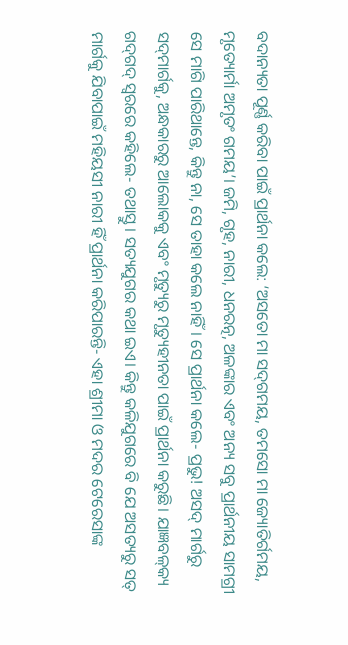ବଦାନ୍ୟତା ପୂର୍ଣ୍ଣ କରିବା ପାଇଁ ପ୍ରାର୍ଥନା କଲେ: ‘ଅସତୋ ମା ସଦ୍‌ଗମୟ, ତମସୋ ମା ଜ୍ୟୋତିର୍ଗମୟ, ମୃତ୍ୟୋର୍ମା ଅମୃତଂ ଗମୟ’। ଜମି, ଗୃହ, ନାରୀ, ଧନରତ୍ନ, ଅଳଙ୍କାର ଏବଂ ଅନ୍ୟ ସବୁ ପ୍ରାର୍ଥନୀୟ ସାମଗ୍ରୀ ସେ ମାଗି ପାରିଥାନ୍ତେ, କିନ୍ତୁ ନା, ସେ ତାହା କଲେ ନାହିଁ। ସେ ପ୍ରାର୍ଥନା କଲେ- ପ୍ରଭୁ! ଅସଦ୍‌ ମାର୍ଗରୁ ସଦ୍‌ମାର୍ଗକୁ, ଅନ୍ଧକାରରୁ ଆଲୋକକୁ ଏବଂ ମୃତ୍ୟୁରୁ ମୃତ୍ୟୁହୀନତା ପାଇଁ ପ୍ରାର୍ଥନା କରୁଛି। ଯାଜ୍ଞବଳ୍‌କ୍ୟ ଗଦ୍‌ଗଦ୍‌ ସ୍ବରରେ କହିଲେ- ତଥାସ୍ତୁ। ସତ୍ୟଯୁଗର କଥା ଇଏ। କିନ୍ତୁ କଳିଯୁଗରେ ବି ଯେ ଅସତ୍ୟରୁ ସତ୍‌ ମାର୍ଗକୁ ଯିବାପାଇଁ ମହିୟସୀ ନାରୀ ହିଁ ପ୍ରାର୍ଥନା କରିପାରନ୍ତି- ଏହା ଶ୍ରୀମା ଓ ମଦର ଟେରେସାଙ୍କ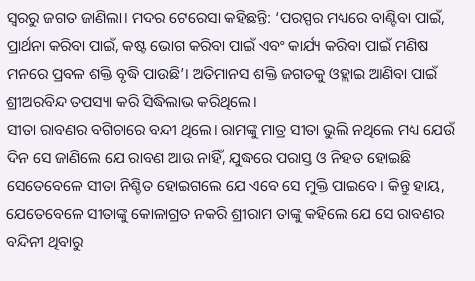ସ୍ବରରୁ ଜଗତ ଜାଣିଲା। ମଦର ଟେରେସା କହିଛନ୍ତି: ‘ପରସ୍ପର ମଧ୍ୟରେ ବାଣ୍ଟିବା ପାଇଁ, ପ୍ରାର୍ଥନା କରିବା ପାଇଁ, କଷ୍ଟ ଭୋଗ କରିବା ପାଇଁ ଏବଂ କାର୍ଯ୍ୟ କରିବା ପାଇଁ ମଣିଷ ମନରେ ପ୍ରବଳ ଶକ୍ତି ବୃଦ୍ଧି ପାଉଛି’। ଅତିମାନସ ଶକ୍ତି ଜଗତକୁ ଓହ୍ଲାଇ ଆଣିବା ପାଇଁ ଶ୍ରୀଅରବିନ୍ଦ ତପସ୍ୟା କରି ସିଦ୍ଧିଲାଭ କରିଥିଲେ।
ସୀତା ରାବଣର ବଗିଚାରେ ବନ୍ଦୀ ଥିଲେ। ରାମଙ୍କୁ ମାତ୍ର ସୀତା ଭୁଲି ନଥିଲେ ମଧ୍ୟ ଯେଉଁ ଦିନ ସେ ଜାଣିଲେ ଯେ ରାବଣ ଆଉ ନାହିଁ, ଯୁଦ୍ଧରେ ପରାସ୍ତ ଓ ନିହତ ହୋଇଛି ସେତେବେଳେ ସୀତା ନିଶ୍ଚିତ ହୋଇଗଲେ ଯେ ଏବେ ସେ ମୁକ୍ତି ପାଇବେ। କିନ୍ତୁ ହାୟ, ଯେତେବେଳେ ସୀତାଙ୍କୁ କୋଳାଗ୍ରତ ନକରି ଶ୍ରୀରାମ ତାଙ୍କୁ କହିଲେ ଯେ ସେ ରାବଣର ବନ୍ଦିନୀ ଥିବାରୁ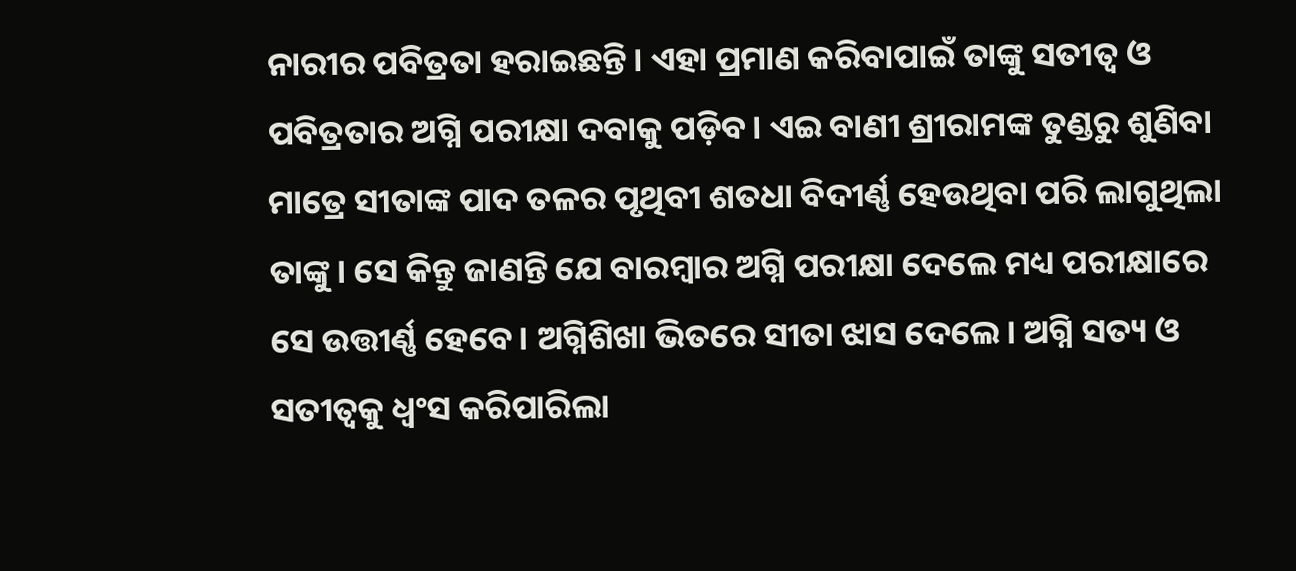ନାରୀର ପବିତ୍ରତା ହରାଇଛନ୍ତି। ଏହା ପ୍ରମାଣ କରିବାପାଇଁ ତାଙ୍କୁ ସତୀତ୍ବ ଓ ପବିତ୍ରତାର ଅଗ୍ନି ପରୀକ୍ଷା ଦବାକୁ ପଡ଼ିବ। ଏଇ ବାଣୀ ଶ୍ରୀରାମଙ୍କ ତୁଣ୍ଡରୁ ଶୁଣିବା ମାତ୍ରେ ସୀତାଙ୍କ ପାଦ ତଳର ପୃଥିବୀ ଶତଧା ବିଦୀର୍ଣ୍ଣ ହେଉଥିବା ପରି ଲାଗୁଥିଲା ତାଙ୍କୁ। ସେ କିନ୍ତୁ ଜାଣନ୍ତି ଯେ ବାରମ୍ବାର ଅଗ୍ନି ପରୀକ୍ଷା ଦେଲେ ମଧ୍ୟ ପରୀକ୍ଷାରେ ସେ ଉତ୍ତୀର୍ଣ୍ଣ ହେବେ। ଅଗ୍ନିଶିଖା ଭିତରେ ସୀତା ଝାସ ଦେଲେ। ଅଗ୍ନି ସତ୍ୟ ଓ ସତୀତ୍ବକୁ ଧ୍ବଂସ କରିପାରିଲା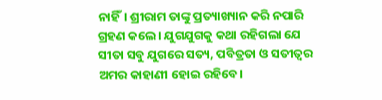ନାହିଁ। ଶ୍ରୀରାମ ତାଙ୍କୁ ପ୍ରତ୍ୟାଖ୍ୟାନ କରି ନପାରି ଗ୍ରହଣ କଲେ। ଯୁଗଯୁଗକୁ କଥା ରହିଗଲା ଯେ ସୀତା ସବୁ ଯୁଗରେ ସତ୍ୟ, ପବିତ୍ରତା ଓ ସତୀତ୍ବର ଅମର କାହାଣୀ ହୋଇ ରହିବେ।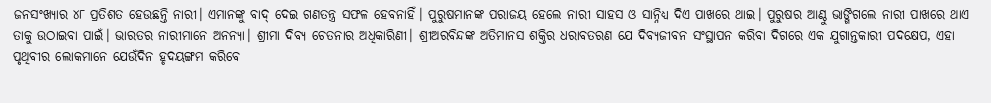ଜନସଂଖ୍ୟାର ୪୮ ପ୍ରତିଶତ ହେଉଛନ୍ତି ନାରୀ। ଏମାନଙ୍କୁ ବାଦ୍‌ ଦେଇ ଗଣତନ୍ତ୍ର ସଫଳ ହେବନାହିଁ। ପୁରୁଷମାନଙ୍କ ପରାଜୟ ହେଲେ ନାରୀ ସାହସ ଓ ସାନ୍ନିଧ୍ୟ ଦିଏ ପାଖରେ ଥାଇ। ପୁରୁଷର ଆଣ୍ଠୁ ଭାଙ୍ଗିଗଲେ ନାରୀ ପାଖରେ ଥାଏ ତାକୁ ଉଠାଇବା ପାଇଁ। ଭାରତର ନାରୀମାନେ ଅନନ୍ୟା। ଶ୍ରୀମା ଦିବ୍ୟ ଚେତନାର ଅଧିକାରିଣୀ। ଶ୍ରୀଅରବିନ୍ଦଙ୍କ ଅତିମାନସ ଶକ୍ତିର ଧରାବତରଣ ଯେ ଦିବ୍ୟଜୀବନ ସଂସ୍ଥାପନ କରିବା ଦିଗରେ ଏକ ଯୁଗାନ୍ତକାରୀ ପଦକ୍ଷେପ, ଏହା ପୃଥିବୀର ଲୋକମାନେ ଯେଉଁଦିନ ହୃଦୟଙ୍ଗମ କରିବେ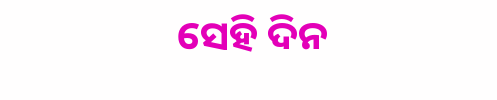ସେହି ଦିନ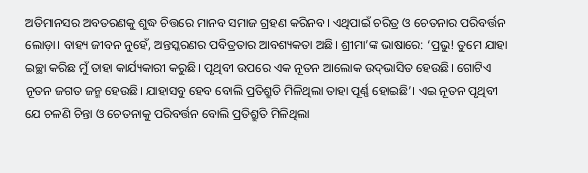ଅତିମାନସର ଅବତରଣକୁ ଶୁଦ୍ଧ ଚିତ୍ତରେ ମାନବ ସମାଜ ଗ୍ରହଣ କରିନବ। ଏଥିପାଇଁ ଚରିତ୍ର ଓ ଚେତନାର ପରିବର୍ତ୍ତନ ଲୋଡ଼ା। ବାହ୍ୟ ଜୀବନ ନୁହେଁ, ଅନ୍ତସ୍କରଣର ପବିତ୍ରତାର ଆବଶ୍ୟକତା ଅଛି। ଶ୍ରୀମା’ଙ୍କ ଭାଷାରେ: ‘ପ୍ରଭୁ! ତୁମେ ଯାହା ଇଚ୍ଛା କରିଛ ମୁଁ ତାହା କାର୍ଯ୍ୟକାରୀ କରୁଛି। ପୃଥିବୀ ଉପରେ ଏକ ନୂତନ ଆଲୋକ ଉଦ୍‌ଭାସିତ ହେଉଛି। ଗୋଟିଏ ନୂତନ ଜଗତ ଜନ୍ମ ହେଉଛି। ଯାହାସବୁ ହେବ ବୋଲି ପ୍ରତିଶ୍ରୁତି ମିଳିଥିଲା ତାହା ପୂର୍ଣ୍ଣ ହୋଇଛି’। ଏଇ ନୂତନ ପୃଥିବୀ ଯେ ଚଳଣି ଚିନ୍ତା ଓ ଚେତନାକୁ ପରିବର୍ତ୍ତନ ବୋଲି ପ୍ରତିଶ୍ରୁତି ମିଳିଥିଲା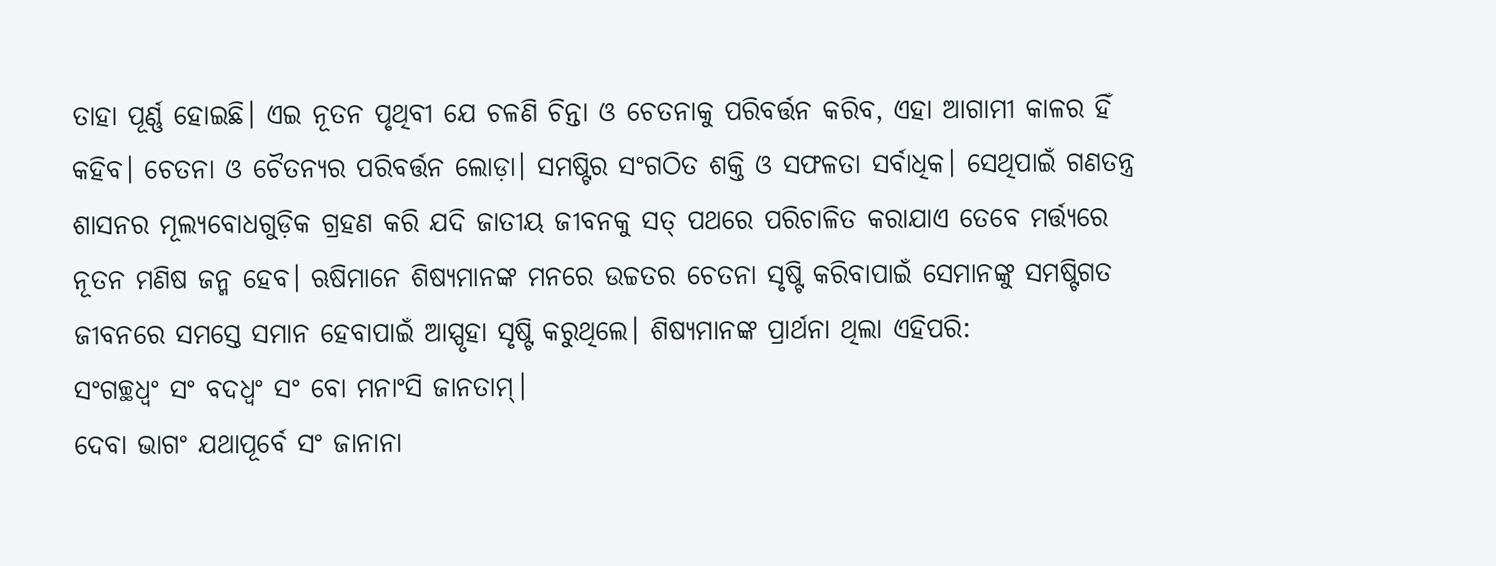ତାହା ପୂର୍ଣ୍ଣ ହୋଇଛି। ଏଇ ନୂତନ ପୃଥିବୀ ଯେ ଚଳଣି ଚିନ୍ତା ଓ ଚେତନାକୁ ପରିବର୍ତ୍ତନ କରିବ, ଏହା ଆଗାମୀ କାଳର ହିଁ କହିବ। ଚେତନା ଓ ଚୈତନ୍ୟର ପରିବର୍ତ୍ତନ ଲୋଡ଼ା। ସମଷ୍ଟିର ସଂଗଠିତ ଶକ୍ତି ଓ ସଫଳତା ସର୍ବାଧିକ। ସେଥିପାଇଁ ଗଣତନ୍ତ୍ର ଶାସନର ମୂଲ୍ୟବୋଧଗୁଡ଼ିକ ଗ୍ରହଣ କରି ଯଦି ଜାତୀୟ ଜୀବନକୁ ସତ୍‌ ପଥରେ ପରିଚାଳିତ କରାଯାଏ ତେବେ ମର୍ତ୍ତ୍ୟରେ ନୂତନ ମଣିଷ ଜନ୍ମ ହେବ। ଋଷିମାନେ ଶିଷ୍ୟମାନଙ୍କ ମନରେ ଉଚ୍ଚତର ଚେତନା ସୃଷ୍ଟି କରିବାପାଇଁ ସେମାନଙ୍କୁ ସମଷ୍ଟିଗତ ଜୀବନରେ ସମସ୍ତେ ସମାନ ହେବାପାଇଁ ଆସ୍ପୃହା ସୃଷ୍ଟି କରୁଥିଲେ। ଶିଷ୍ୟମାନଙ୍କ ପ୍ରାର୍ଥନା ଥିଲା ଏହିପରି:
ସଂଗଚ୍ଛଧ୍ବଂ ସଂ ବଦଧ୍ବଂ ସଂ ବୋ ମନାଂସି ଜାନତାମ୍‌।
ଦେବା ଭାଗଂ ଯଥାପୂର୍ବେ ସଂ ଜାନାନା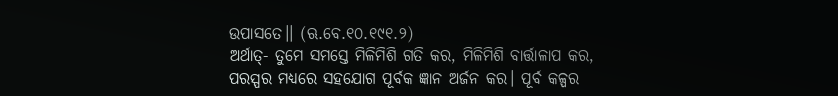ଉପାସତେ।। (ଋ.ବେ.୧୦.୧୯୧.୨)
ଅର୍ଥାତ୍- ତୁମେ ସମସ୍ତେ ମିଳିମିଶି ଗତି କର, ମିଳିମିଶି ବାର୍ତ୍ତାଳାପ କର, ପରସ୍ପର ମଧ୍ୟରେ ସହଯୋଗ ପୂର୍ବକ ଜ୍ଞାନ ଅର୍ଜନ କର। ପୂର୍ବ କଳ୍ପର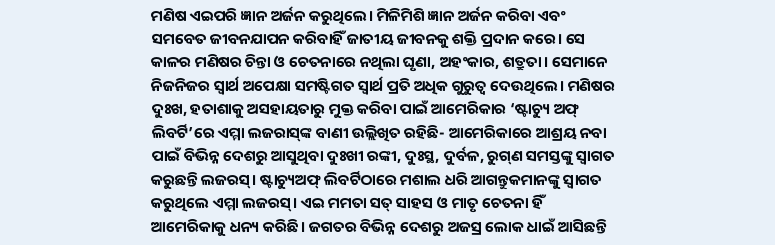ମଣିଷ ଏଇପରି ଜ୍ଞାନ ଅର୍ଜନ କରୁଥିଲେ। ମିଳିମିଶି ଜ୍ଞାନ ଅର୍ଜନ କରିବା ଏବଂ ସମବେତ ଜୀବନଯାପନ କରିବାହିଁ ଜାତୀୟ ଜୀବନକୁ ଶକ୍ତି ପ୍ରଦାନ କରେ। ସେ କାଳର ମଣିଷର ଚିନ୍ତା ଓ ଚେତନାରେ ନଥିଲା ଘୃଣା, ଅହଂକାର, ଶତ୍ରୁତା। ସେମାନେ ନିଜନିଜର ସ୍ବାର୍ଥ ଅପେକ୍ଷା ସମଷ୍ଟିଗତ ସ୍ବାର୍ଥ ପ୍ରତି ଅଧିକ ଗୁରୁତ୍ବ ଦେଉଥିଲେ। ମଣିଷର ଦୁଃଖ, ହତାଶାକୁ ଅସହାୟତାରୁ ମୁକ୍ତ କରିବା ପାଇଁ ଆମେରିକାର ‘ଷ୍ଟାଚ୍ୟୁ ଅଫ୍‌ ଲିବର୍ଟି’ରେ ଏମ୍ମା ଲଜରାସ୍‌ଙ୍କ ବାଣୀ ଉଲ୍ଲିଖିତ ରହିଛି- ଆମେରିକାରେ ଆଶ୍ରୟ ନବା ପାଇଁ ବିଭିନ୍ନ ଦେଶରୁ ଆସୁଥିବା ଦୁଃଖୀ ରଙ୍କୀ, ଦୁଃସ୍ଥ, ଦୁର୍ବଳ, ରୁଗ୍‌ଣ ସମସ୍ତଙ୍କୁ ସ୍ବାଗତ କରୁଛନ୍ତି ଲଜରସ୍‌। ଷ୍ଟାଚ୍ୟୁଅଫ୍‌ ଲିବର୍ଟିଠାରେ ମଶାଲ ଧରି ଆଗନ୍ତୁକମାନଙ୍କୁ ସ୍ବାଗତ କରୁଥିଲେ ଏମ୍ମା ଲଜରସ୍‌। ଏଇ ମମତା ସତ୍‌ ସାହସ ଓ ମାତୃ ଚେତନା ହିଁ ଆମେରିକାକୁ ଧନ୍ୟ କରିଛି। ଜଗତର ବିଭିନ୍ନ ଦେଶରୁ ଅଜସ୍ର ଲୋକ ଧାଇଁ ଆସିଛନ୍ତି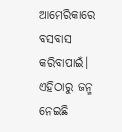ଆମେରିକାରେ ବସବାସ କରିବାପାଇଁ। ଏହିଠାରୁ ଜନ୍ମ ନେଇଛି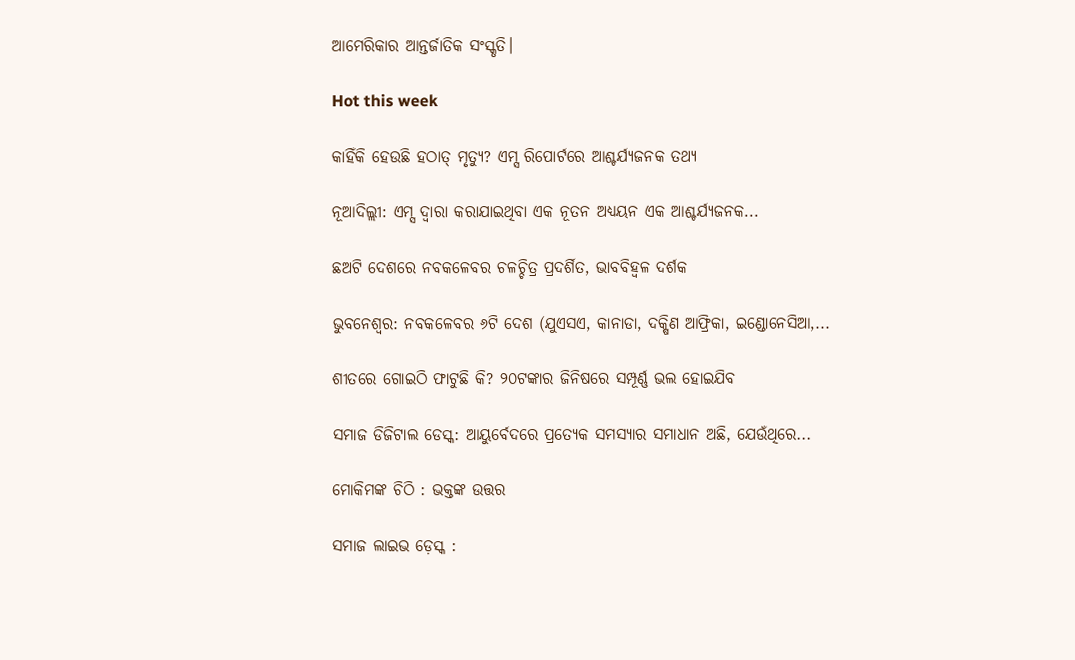ଆମେରିକାର ଆନ୍ତର୍ଜାତିକ ସଂସ୍କୃତି।

Hot this week

କାହିଁକି ହେଉଛି ହଠାତ୍‌ ମୃତ୍ୟୁ? ଏମ୍ସ ରିପୋର୍ଟରେ ଆଶ୍ଚର୍ଯ୍ୟଜନକ ତଥ୍ୟ

ନୂଆଦିଲ୍ଲୀ: ଏମ୍ସ ଦ୍ୱାରା କରାଯାଇଥିବା ଏକ ନୂତନ ଅଧ୍ୟୟନ ଏକ ଆଶ୍ଚର୍ଯ୍ୟଜନକ...

ଛଅଟି ଦେଶରେ ନବକଳେବର ଚଳଚ୍ଚିତ୍ର ପ୍ରଦର୍ଶିତ, ଭାବବିହ୍ୱଳ ଦର୍ଶକ

ଭୁବନେଶ୍ୱର: ନବକଳେବର ୬ଟି ଦେଶ (ଯୁଏସଏ, କାନାଡା, ଦକ୍ଷିଣ ଆଫ୍ରିକା, ଇଣ୍ଡୋନେସିଆ,...

ଶୀତରେ ଗୋଇଠି ଫାଟୁଛି କି? ୨୦ଟଙ୍କାର ଜିନିଷରେ ସମ୍ପୂର୍ଣ୍ଣ ଭଲ ହୋଇଯିବ

ସମାଜ ଡିଜିଟାଲ ଡେସ୍କ: ଆୟୁର୍ବେଦରେ ପ୍ରତ୍ୟେକ ସମସ୍ୟାର ସମାଧାନ ଅଛି, ଯେଉଁଥିରେ...

ମୋକିମଙ୍କ ଚିଠି : ଭକ୍ତଙ୍କ ଉତ୍ତର

ସମାଜ ଲାଇଭ ଡ଼େସ୍କ :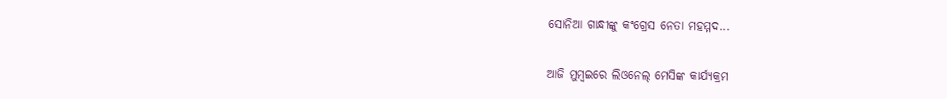ସୋନିଆ ଗାନ୍ଧୀଙ୍କୁ କଂଗ୍ରେସ ନେତା ମହମ୍ମଦ...

ଆଜି ମୁମ୍ବଇରେ ଲିଓନେଲ୍‌ ମେସିଙ୍କ କାର୍ଯ୍ୟକ୍ରମ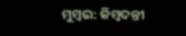ମୁମ୍ବଇ: କିମ୍ବଦନ୍ତୀ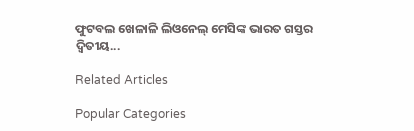ଫୁଟବଲ ଖେଳାଳି ଲିଓନେଲ୍‌ ମେସିଙ୍କ ଭାରତ ଗସ୍ତର ଦ୍ୱିତୀୟ...

Related Articles

Popular Categories